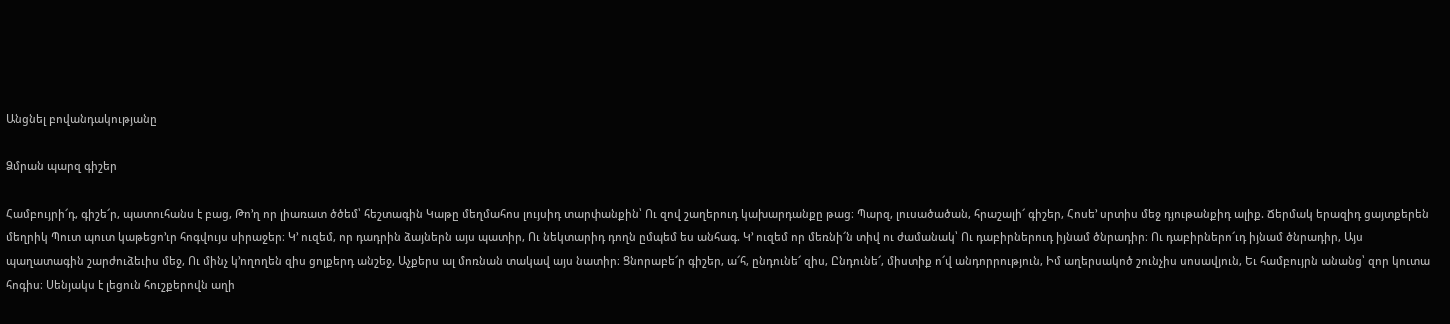Անցնել բովանդակությանը

Ձմրան պարզ գիշեր

Համբույրի՜դ, գիշե՜ր, պատուհանս է բաց, Թո՚ղ որ լիառատ ծծեմ՝ հեշտագին Կաթը մեղմահոս լույսիդ տարփանքին՝ Ու զով շաղերուդ կախարդանքը թաց։ Պարզ, լուսածածան, հրաշալի՜ գիշեր, Հոսե՚ սրտիս մեջ դյութանքիդ ալիք. Ճերմակ երազիդ ցայտքերեն մեղրիկ Պուտ պուտ կաթեցո՚ւր հոգվույս սիրաջեր։ Կ՚ ուզեմ, որ դադրին ձայներն այս պատիր, Ու նեկտարիդ դողն ըմպեմ ես անհագ. Կ՚ ուզեմ որ մեռնի՜ն տիվ ու ժամանակ՝ Ու դաբիրներուդ իյնամ ծնրադիր։ Ու դաբիրներո՜ւդ իյնամ ծնրադիր, Այս պաղատագին շարժուձեւիս մեջ, Ու մինչ կ՚ողողեն զիս ցոլքերդ անշեջ, Աչքերս ալ մոռնան տակավ այս նատիր։ Ցնորաբե՜ր գիշեր, ա՜հ, ընդունե՜ զիս, Ընդունե՜, միստիք ո՜վ անդորրություն, Իմ աղերսակոծ շունչիս սոսավյուն, Եւ համբույրն անանց՝ զոր կուտա հոգիս։ Սենյակս է լեցուն հուշքերովն աղի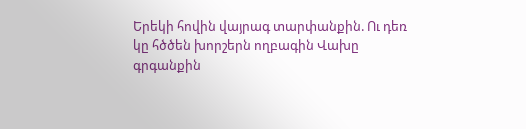Երեկի հովին վայրագ տարփանքին. Ու դեռ կը հծծեն խորշերն ողբագին Վախը գրգանքին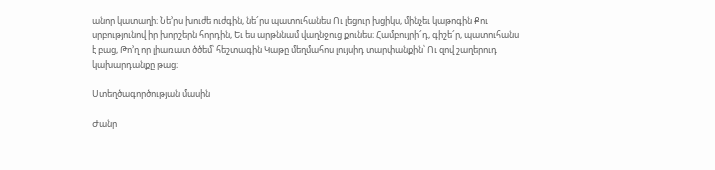անոր կատաղի։ Նե՚րս խուժե ուժգին, նե՜րս պատուհանես Ու լեցուր խցիկս, մինչեւ կաթոգին Քու սրբությունով իր խորշերն հորդին, Եւ ես արթննամ վաղնջուց քունես։ Համբույրի՜դ, գիշե՜ր, պատուհանս է բաց, Թո՚ղ որ լիառատ ծծեմ՝ հեշտագին Կաթը մեղմահոս լույսիդ տարփանքին՝ Ու զով շաղերուդ կախարդանքը թաց։

Ստեղծագործության մասին

Ժանր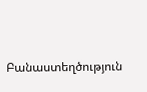Բանաստեղծություն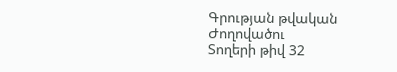Գրության թվական
Ժողովածու
Տողերի թիվ 32